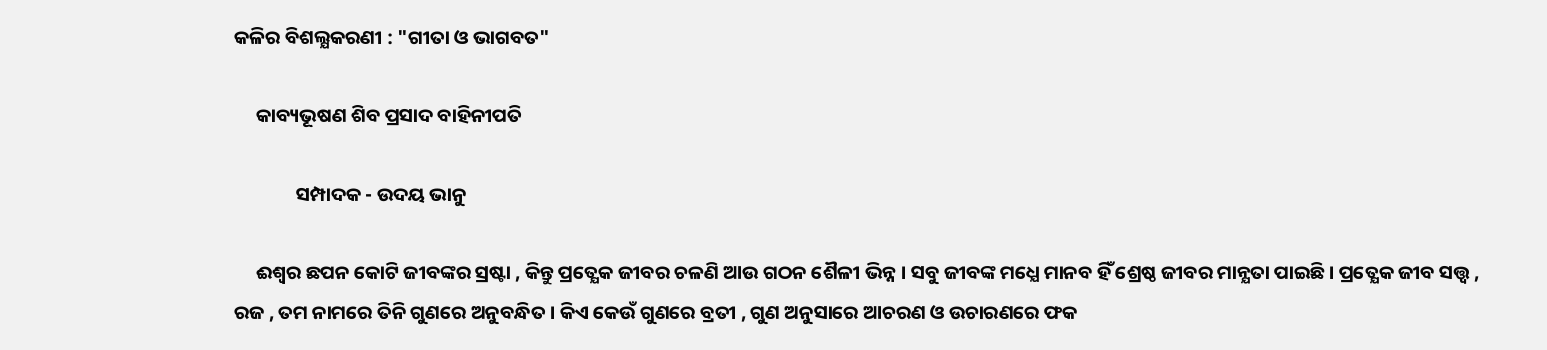କଳିର ବିଶଲ୍ଯକରଣୀ : "ଗୀତା ଓ ଭାଗବତ"

     କାବ୍ୟଭୂଷଣ ଶିବ ପ୍ରସାଦ ବାହିନୀପତି

              ସମ୍ପାଦକ - ଉଦୟ ଭାନୁ

     ଈଶ୍ଵର ଛପନ କୋଟି ଜୀବଙ୍କର ସ୍ରଷ୍ଟା , କିନ୍ତୁ ପ୍ରତ୍ଯେକ ଜୀବର ଚଳଣି ଆଉ ଗଠନ ଶୈଳୀ ଭିନ୍ନ । ସବୁ ଜୀବଙ୍କ ମଧ୍ଯେ ମାନବ ହିଁ ଶ୍ରେଷ୍ଠ ଜୀବର ମାନ୍ଯତା ପାଇଛି । ପ୍ରତ୍ଯେକ ଜୀବ ସତ୍ତ୍ବ , ରଜ , ତମ ନାମରେ ତିନି ଗୁଣରେ ଅନୁବନ୍ଧିତ । କିଏ କେଉଁ ଗୁଣରେ ବ୍ରତୀ , ଗୁଣ ଅନୁସାରେ ଆଚରଣ ଓ ଉଚାରଣରେ ଫକ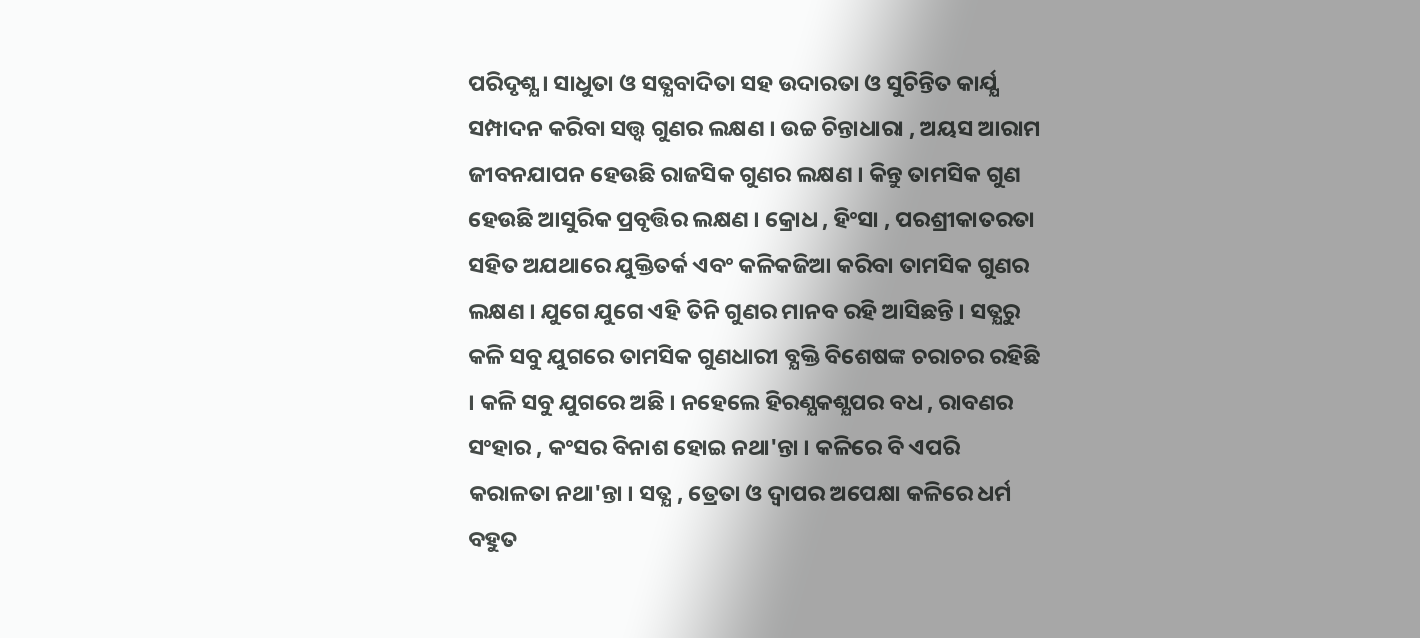ପରିଦୃଶ୍ଯ । ସାଧୁତା ଓ ସତ୍ଯବାଦିତା ସହ ଉଦାରତା ଓ ସୁଚିନ୍ତିତ କାର୍ଯ୍ଯ ସମ୍ପାଦନ କରିବା ସତ୍ତ୍ୱ ଗୁଣର ଲକ୍ଷଣ । ଉଚ୍ଚ ଚିନ୍ତାଧାରା , ଅୟସ ଆରାମ ଜୀବନଯାପନ ହେଉଛି ରାଜସିକ ଗୁଣର ଲକ୍ଷଣ । କିନ୍ତୁ ତାମସିକ ଗୁଣ ହେଉଛି ଆସୁରିକ ପ୍ରବୃତ୍ତିର ଲକ୍ଷଣ । କ୍ରୋଧ , ହିଂସା , ପରଶ୍ରୀକାତରତା ସହିତ ଅଯଥାରେ ଯୁକ୍ତିତର୍କ ଏବଂ କଳିକଜିଆ କରିବା ତାମସିକ ଗୁଣର ଲକ୍ଷଣ । ଯୁଗେ ଯୁଗେ ଏହି ତିନି ଗୁଣର ମାନବ ରହି ଆସିଛନ୍ତି । ସତ୍ଯରୁ କଳି ସବୁ ଯୁଗରେ ତାମସିକ ଗୁଣଧାରୀ ବ୍ଯକ୍ତି ବିଶେଷଙ୍କ ଚରାଚର ରହିଛି । କଳି ସବୁ ଯୁଗରେ ଅଛି । ନହେଲେ ହିରଣ୍ଯକଶ୍ଯପର ବଧ , ରାବଣର ସଂହାର , କଂସର ବିନାଶ ହୋଇ ନଥା'ନ୍ତା । କଳିରେ ବି ଏପରି କରାଳତା ନଥା'ନ୍ତା । ସତ୍ଯ , ତ୍ରେତା ଓ ଦ୍ବାପର ଅପେକ୍ଷା କଳିରେ ଧର୍ମ ବହୁତ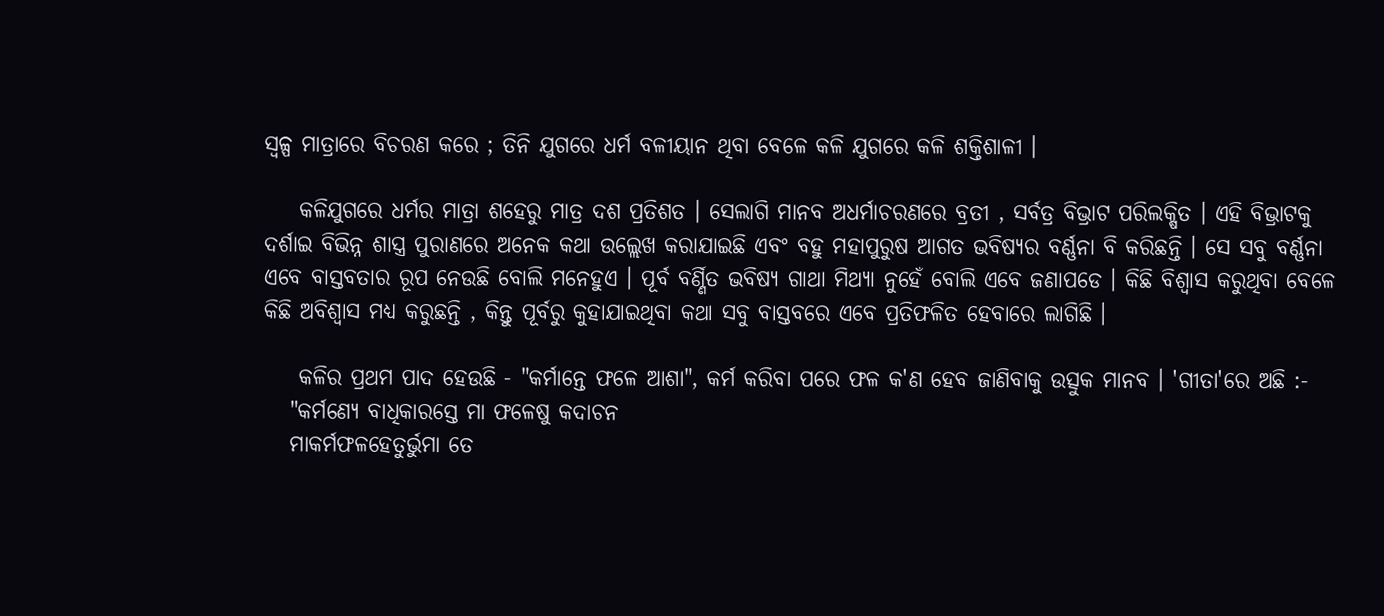ସ୍ବଳ୍ପ ମାତ୍ରାରେ ବିଚରଣ କରେ ; ତିନି ଯୁଗରେ ଧର୍ମ ବଳୀୟାନ ଥିବା ବେଳେ କଳି ଯୁଗରେ କଳି ଶକ୍ତିଶାଳୀ ।

    କଳିଯୁଗରେ ଧର୍ମର ମାତ୍ରା ଶହେରୁ ମାତ୍ର ଦଶ ପ୍ରତିଶତ । ସେଲାଗି ମାନବ ଅଧର୍ମାଚରଣରେ ବ୍ରତୀ , ସର୍ବତ୍ର ବିଭ୍ରାଟ ପରିଲକ୍ଷିତ । ଏହି ବିଭ୍ରାଟକୁ ଦର୍ଶାଇ ବିଭିନ୍ନ ଶାସ୍ତ୍ର ପୁରାଣରେ ଅନେକ କଥା ଉଲ୍ଲେଖ କରାଯାଇଛି ଏବଂ ବହୁ ମହାପୁରୁଷ ଆଗତ ଭବିଷ୍ଯର ବର୍ଣ୍ଣନା ବି କରିଛନ୍ତି । ସେ ସବୁ ବର୍ଣ୍ଣନା ଏବେ ବାସ୍ତବତାର ରୂପ ନେଉଛି ବୋଲି ମନେହୁଏ । ପୂର୍ବ ବର୍ଣ୍ଣିତ ଭବିଷ୍ଯ ଗାଥା ମିଥ୍ଯା ନୁହେଁ ବୋଲି ଏବେ ଜଣାପଡେ । କିଛି ବିଶ୍ବାସ କରୁଥିବା ବେଳେ କିଛି ଅବିଶ୍ବାସ ମଧ୍ଯ କରୁଛନ୍ତି , କିନ୍ତୁ ପୂର୍ବରୁ କୁହାଯାଇଥିବା କଥା ସବୁ ବାସ୍ତବରେ ଏବେ ପ୍ରତିଫଳିତ ହେବାରେ ଲାଗିଛି ।

    କଳିର ପ୍ରଥମ ପାଦ ହେଉଛି - "କର୍ମାନ୍ତେ ଫଳେ ଆଶା", କର୍ମ କରିବା ପରେ ଫଳ କ'ଣ ହେବ ଜାଣିବାକୁ ଉତ୍ସୁକ ମାନବ । 'ଗୀତା'ରେ ଅଛି :-
   "କର୍ମଣ୍ଯେ ବାଧିକାରସ୍ତେ ମା ଫଳେଷୁ କଦାଚନ
   ମାକର୍ମଫଳହେତୁର୍ଭୁମା ତେ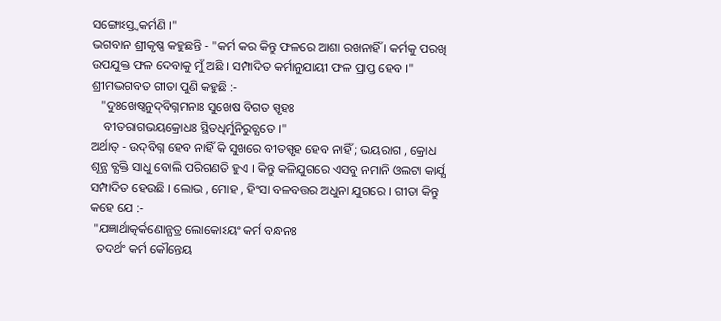ସଙ୍ଗୋଽସ୍ତ୍ବକର୍ମଣି ।"
ଭଗବାନ ଶ୍ରୀକୃଷ୍ଣ କହୁଛନ୍ତି - "କର୍ମ କର କିନ୍ତୁ ଫଳରେ ଆଶା ରଖନାହିଁ । କର୍ମକୁ ପରଖି ଉପଯୁକ୍ତ ଫଳ ଦେବାକୁ ମୁଁ ଅଛି । ସମ୍ପାଦିତ କର୍ମାନୁଯାୟୀ ଫଳ ପ୍ରାପ୍ତ ହେବ ।" ଶ୍ରୀମଦ୍ଭଗବତ ଗୀତା ପୁଣି କହୁଛି :-
   "ଦୁଃଖେଷ୍ବନୁଦ୍‌ବିଗ୍ନମନାଃ ସୁଖେଷ ବିଗତ ସ୍ପୃହଃ
    ବୀତରାଗଭୟକ୍ରୋଧଃ ସ୍ଥିତଧିର୍ମୁନିରୁଚ୍ଯତେ ।"
ଅର୍ଥାତ୍‌ - ଉଦ୍‌ବିଗ୍ନ ହେବ ନାହିଁ କି ସୁଖରେ ବୀତସ୍ପୃହ ହେବ ନାହିଁ ; ଭୟରାଗ , କ୍ରୋଧ ଶୂନ୍ଯ ବ୍ଯକ୍ତି ସାଧୁ ବୋଲି ପରିଗଣତି ହୁଏ । କିନ୍ତୁ କଳିଯୁଗରେ ଏସବୁ ନମାନି ଓଲଟା କାର୍ଯ୍ଯ ସମ୍ପାଦିତ ହେଉଛି । ଲୋଭ , ମୋହ , ହିଂସା ବଳବତ୍ତର ଅଧୁନା ଯୁଗରେ । ଗୀତା କିନ୍ତୁ କହେ ଯେ :-
 "ଯଜ୍ଞାର୍ଥାତ୍କର୍କଣୋନ୍ଯତ୍ର ଲୋକୋଽୟଂ କର୍ମ ବନ୍ଧନଃ
  ତଦର୍ଥଂ କର୍ମ କୌନ୍ତେୟ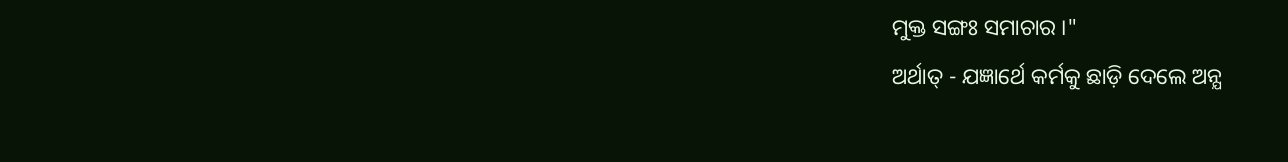ମୁକ୍ତ ସଙ୍ଗଃ ସମାଚାର ।"
ଅର୍ଥାତ୍‌ - ଯଜ୍ଞାର୍ଥେ କର୍ମକୁ ଛାଡ଼ି ଦେଲେ ଅନ୍ଯ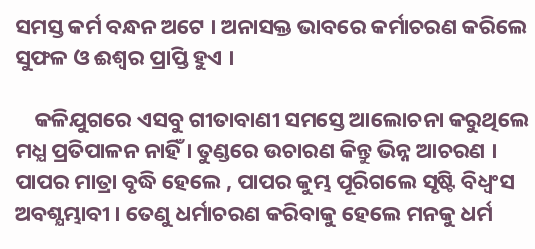ସମସ୍ତ କର୍ମ ବନ୍ଧନ ଅଟେ । ଅନାସକ୍ତ ଭାବରେ କର୍ମାଚରଣ କରିଲେ ସୁଫଳ ଓ ଈଶ୍ୱର ପ୍ରାପ୍ତି ହୁଏ ।

    କଳିଯୁଗରେ ଏସବୁ ଗୀତାବାଣୀ ସମସ୍ତେ ଆଲୋଚନା କରୁଥିଲେ ମଧ୍ଯ ପ୍ରତିପାଳନ ନାହିଁ । ତୁଣ୍ଡରେ ଉଚାରଣ କିନ୍ତୁ ଭିନ୍ନ ଆଚରଣ । ପାପର ମାତ୍ରା ବୃଦ୍ଧି ହେଲେ , ପାପର କୁମ୍ଭ ପୂରିଗଲେ ସୃଷ୍ଟି ବିଧ୍ବଂସ ଅବଶ୍ଯମ୍ଭାବୀ । ତେଣୁ ଧର୍ମାଚରଣ କରିବାକୁ ହେଲେ ମନକୁ ଧର୍ମ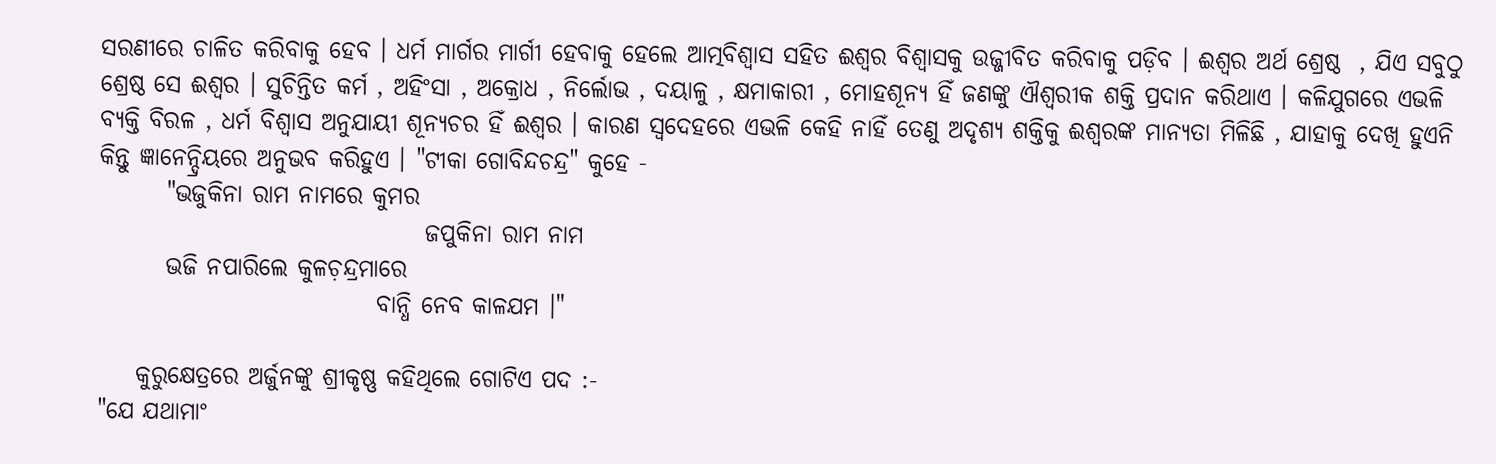ସରଣୀରେ ଚାଳିତ କରିବାକୁ ହେବ । ଧର୍ମ ମାର୍ଗର ମାର୍ଗୀ ହେବାକୁ ହେଲେ ଆତ୍ମବିଶ୍ୱାସ ସହିତ ଈଶ୍ୱର ବିଶ୍ବାସକୁ ଉଜ୍ଜୀବିତ କରିବାକୁ ପଡ଼ିବ । ଈଶ୍ୱର ଅର୍ଥ ଶ୍ରେଷ୍ଠ  , ଯିଏ ସବୁଠୁ ଶ୍ରେଷ୍ଠ ସେ ଈଶ୍ୱର । ସୁଚିନ୍ତିତ କର୍ମ , ଅହିଂସା , ଅକ୍ରୋଧ , ନିର୍ଲୋଭ , ଦୟାଳୁ , କ୍ଷମାକାରୀ , ମୋହଶୂନ୍ଯ ହିଁ ଜଣଙ୍କୁ ଐଶ୍ବରୀକ ଶକ୍ତି ପ୍ରଦାନ କରିଥାଏ । କଳିଯୁଗରେ ଏଭଳି ବ୍ଯକ୍ତି ବିରଳ , ଧର୍ମ ବିଶ୍ବାସ ଅନୁଯାୟୀ ଶୂନ୍ୟଚର ହିଁ ଈଶ୍ୱର । କାରଣ ସ୍ବଦେହରେ ଏଭଳି କେହି ନାହିଁ ତେଣୁ ଅଦୃଶ୍ୟ ଶକ୍ତିକୁ ଈଶ୍ୱରଙ୍କ ମାନ୍ୟତା ମିଳିଛି , ଯାହାକୁ ଦେଖି ହୁଏନି କିନ୍ତୁ ଜ୍ଞାନେନ୍ଦ୍ରିୟରେ ଅନୁଭବ କରିହୁଏ । "ଟୀକା ଗୋବିନ୍ଦଚନ୍ଦ୍ର" କୁହେ -
       "ଭଜୁକିନା ରାମ ନାମରେ କୁମର
                                  ଜପୁକିନା ରାମ ନାମ
       ଭଜି ନପାରିଲେ କୁଳଚ଼ନ୍ଦ୍ରମାରେ
                             ବାନ୍ଧି ନେବ କାଳଯମ ।"

    କୁରୁକ୍ଷେତ୍ରରେ ଅର୍ଜୁନଙ୍କୁ ଶ୍ରୀକୃଷ୍ଣ କହିଥିଲେ ଗୋଟିଏ ପଦ :-
"ଯେ ଯଥାମାଂ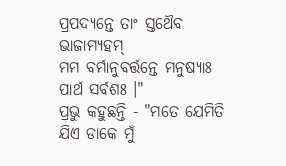ପ୍ରପଦ୍ଯନ୍ତେ ତାଂ ସ୍ତଥୈବ ଭାଜାମ୍ଯହମ୍‌
ମମ ବର୍ମାନୁବର୍ତ୍ତନ୍ତେ ମନୁଷ୍ୟାଃ ପାର୍ଥ ସର୍ବଶଃ ।"
ପ୍ରଭୁ କହୁଛନ୍ତି - "ମତେ ଯେମିତି ଯିଏ ଡାକେ ମୁଁ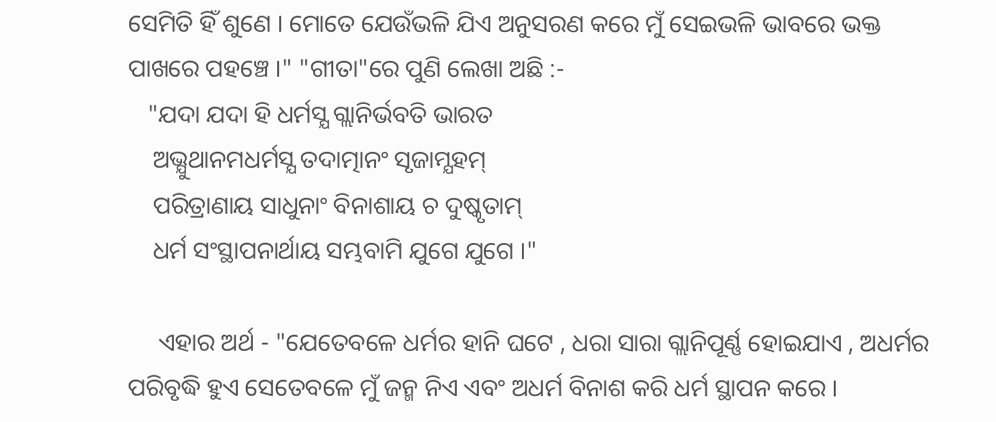ସେମିତି ହିଁ ଶୁଣେ । ମୋତେ ଯେଉଁଭଳି ଯିଏ ଅନୁସରଣ କରେ ମୁଁ ସେଇଭଳି ଭାବରେ ଭକ୍ତ ପାଖରେ ପହଞ୍ଚେ ।" "ଗୀତା"ରେ ପୁଣି ଲେଖା ଅଛି :-
   "ଯଦା ଯଦା ହି ଧର୍ମସ୍ଯ ଗ୍ଲାନିର୍ଭବତି ଭାରତ
    ଅଭ୍ଯୁଥାନମଧର୍ମସ୍ଯ ତଦାତ୍ମାନଂ ସୃଜାମ୍ଯହମ୍‌
    ପରିତ୍ରାଣାୟ ସାଧୁନାଂ ବିନାଶାୟ ଚ ଦୁଷ୍କୃତାମ୍‌
    ଧର୍ମ ସଂସ୍ଥାପନାର୍ଥାୟ ସମ୍ଭବାମି ଯୁଗେ ଯୁଗେ ।"

     ଏହାର ଅର୍ଥ - "ଯେତେବଳେ ଧର୍ମର ହାନି ଘଟେ , ଧରା ସାରା ଗ୍ଲାନିପୂର୍ଣ୍ଣ ହୋଇଯାଏ , ଅଧର୍ମର ପରିବୃଦ୍ଧି ହୁଏ ସେତେବଳେ ମୁଁ ଜନ୍ମ ନିଏ ଏବଂ ଅଧର୍ମ ବିନାଶ କରି ଧର୍ମ ସ୍ଥାପନ କରେ ।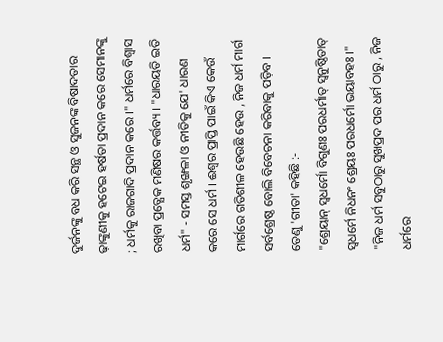ଦୁର୍ଜନଙ୍କୁ ବଧ କରି ସନ୍ଥ ଓ ସୁଜନଙ୍କ ବିଷାଦତାର ଢ଼ାଙ୍କୁଣୀକୁ ହଟେଇ ହର୍ଷତା ପ୍ରଦାନ କରେ ସେମାନଙ୍କୁ ; ଧର୍ମକୁ ରାଜଗାଦି ପ୍ରଦାନ କରେ ।" ଧର୍ମରେ ବିଶ୍ବାସ ରଖିବା ପ୍ରତ୍ଯେକ ମଣିଷର କର୍ତ୍ତବ୍ୟ । "ଧାରୟତି ଇତି ଧର୍ମ" - ସମସ୍ତ ଶୃଙ୍ଖଳା ଓ ନୀତିକୁ ଯେ' ଧାରଣ କରେ ସେ ଧର୍ମ । ଈଶ୍ବର ପ୍ରାପ୍ତି ପାଇଁ କିଏ କେଉଁ ମାର୍ଗରେ ଗତିଶୀଳ ହେଉଛି ହେଉ , ନିଜ ଧର୍ମ ମାର୍ଗ ସର୍ବଶ୍ରେଷ୍ଠ ବୋଲି ବିବେଚନା କରିବାକୁ ପଡ଼ିବ । ତେଣୁ 'ଗୀତା' କହିଛି :-
"ଶ୍ରେୟାନ୍‌ ସ୍ବଧର୍ମୋ ବିଗୁଣଃ ପରଧର୍ମାତ୍‌ ସ୍ବନୁଷ୍ଠିତାତ୍‌
ସ୍ବଧର୍ମେ ନିଧନଂ ଶ୍ରେୟଃ ପରଧର୍ମୋ ଭୟାବହଃ ।"
"ନିଜ ଧର୍ମ ସବୁଠାରୁ ସୁଖପ୍ରଦ ପର ଧର୍ମ ଠାରୁ , ନିଜ ଧର୍ମରେ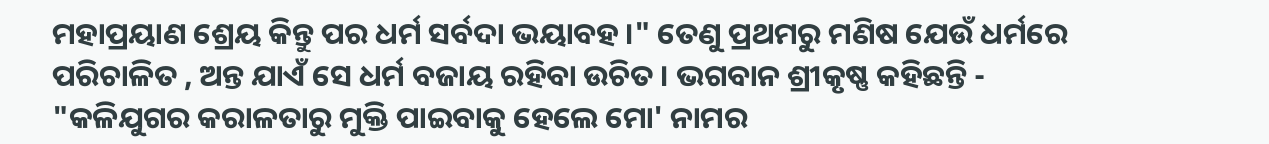ମହାପ୍ରୟାଣ ଶ୍ରେୟ କିନ୍ତୁ ପର ଧର୍ମ ସର୍ବଦା ଭୟାବହ ।" ତେଣୁ ପ୍ରଥମରୁ ମଣିଷ ଯେଉଁ ଧର୍ମରେ ପରିଚାଳିତ , ଅନ୍ତ ଯାଏଁ ସେ ଧର୍ମ ବଜାୟ ରହିବା ଉଚିତ । ଭଗବାନ ଶ୍ରୀକୃଷ୍ଣ କହିଛନ୍ତି - "କଳିଯୁଗର କରାଳତାରୁ ମୁକ୍ତି ପାଇବାକୁ ହେଲେ ମୋ' ନାମର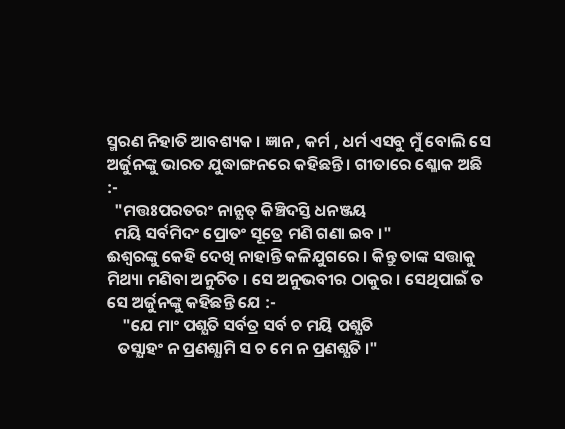ସ୍ମରଣ ନିହାତି ଆବଶ୍ୟକ । ଜ୍ଞାନ , କର୍ମ , ଧର୍ମ ଏସବୁ ମୁଁ ବୋଲି ସେ ଅର୍ଜୁନଙ୍କୁ ଭାରତ ଯୁଦ୍ଧାଙ୍ଗନରେ କହିଛନ୍ତି । ଗୀତାରେ ଶ୍ଳୋକ ଅଛି  :-
  "ମତ୍ତଃପରତରଂ ନାନ୍ଯତ୍‌ କିଞ୍ଚିଦସ୍ତି ଧନଞ୍ଜୟ
  ମୟି ସର୍ବମିଦଂ ପ୍ରୋତଂ ସୂତ୍ରେ ମଣି ଗଣା ଇବ ।"
ଈଶ୍ବରଙ୍କୁ କେହି ଦେଖି ନାହାନ୍ତି କଳିଯୁଗରେ । କିନ୍ତୁ ତାଙ୍କ ସତ୍ତାକୁ ମିଥ୍ୟା ମଣିବା ଅନୁଚିତ । ସେ ଅନୁଭବୀର ଠାକୁର । ସେଥିପାଇଁ ତ ସେ ଅର୍ଜୁନଙ୍କୁ କହିଛନ୍ତି ଯେ :-
    "ଯେ ମାଂ ପଶ୍ଯତି ସର୍ବତ୍ର ସର୍ବ ଚ ମୟି ପଶ୍ଯତି
   ତସ୍ଯାହଂ ନ ପ୍ରଣଶ୍ଯାମି ସ ଚ ମେ ନ ପ୍ରଣଶ୍ଯତି ।"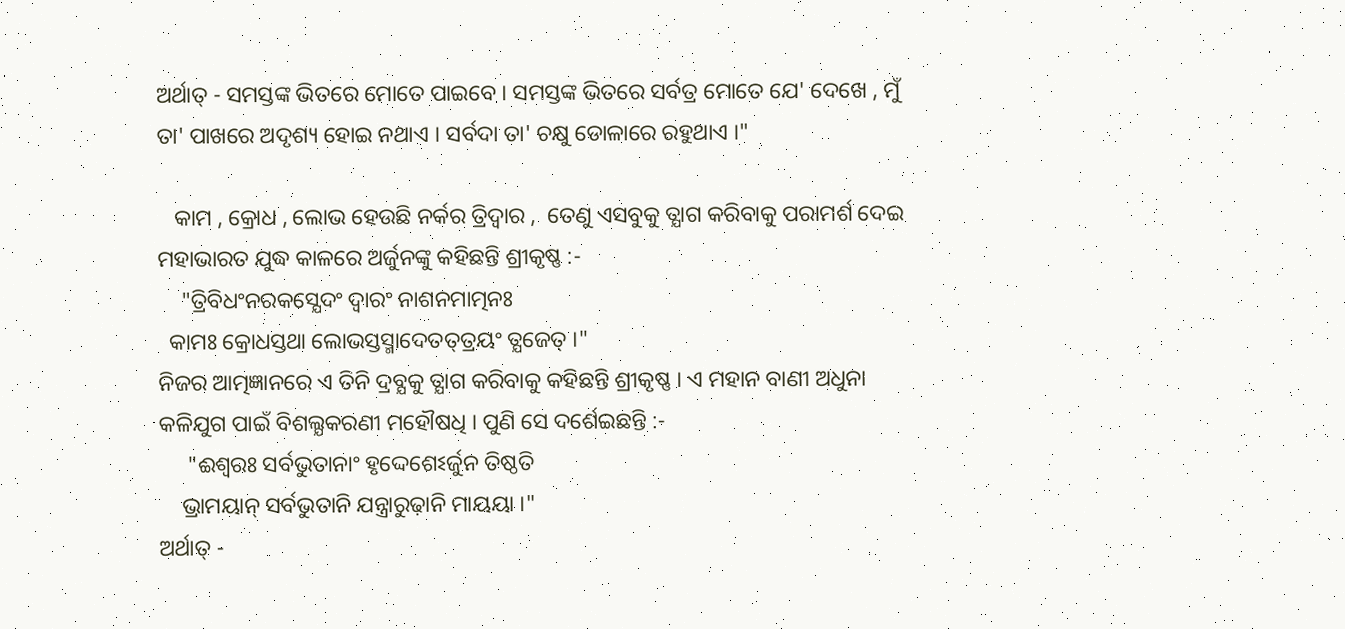ଅର୍ଥାତ୍‌ - ସମସ୍ତଙ୍କ ଭିତରେ ମୋତେ ପାଇବେ । ସମସ୍ତଙ୍କ ଭିତରେ ସର୍ବତ୍ର ମୋତେ ଯେ' ଦେଖେ , ମୁଁ ତା' ପାଖରେ ଅଦୃଶ୍ୟ ହୋଇ ନଥାଏ । ସର୍ବଦା ତା' ଚକ୍ଷୁ ଡୋଳାରେ ରହୁଥାଏ ।"

   କାମ , କ୍ରୋଧ , ଲୋଭ ହେଉଛି ନର୍କର ତ୍ରିଦ୍ବାର ,  ତେଣୁ ଏସବୁକୁ ତ୍ଯାଗ କରିବାକୁ ପରାମର୍ଶ ଦେଇ ମହାଭାରତ ଯୁଦ୍ଧ କାଳରେ ଅର୍ଜୁନଙ୍କୁ କହିଛନ୍ତି ଶ୍ରୀକୃଷ୍ଣ :-
    "ତ୍ରିବିଧଂନରକସ୍ଯେଦଂ ଦ୍ବାରଂ ନାଶନମାତ୍ମନଃ
  କାମଃ କ୍ରୋଧସ୍ତଥା ଲୋଭସ୍ତସ୍ମାଦେତତ୍‌ତ୍ରୟଂ ତ୍ଯଜେତ୍‌ ।"
ନିଜର ଆତ୍ମଜ୍ଞାନରେ ଏ ତିନି ଦ୍ରବ୍ଯକୁ ତ୍ଯାଗ କରିବାକୁ କହିଛନ୍ତି ଶ୍ରୀକୃଷ୍ଣ । ଏ ମହାନ ବାଣୀ ଅଧୁନା କଳିଯୁଗ ପାଇଁ ବିଶଲ୍ଯକରଣୀ ମହୌଷଧି । ପୁଣି ସେ ଦର୍ଶେଇଛନ୍ତି :-
     "ଈଶ୍ବରଃ ସର୍ବଭୁତାନାଂ ହୃଦ୍ଦେଶେଽର୍ଜୁନ ତିଷ୍ଠତି
    ଭ୍ରାମୟାନ୍‌ ସର୍ବଭୁତାନି ଯନ୍ତ୍ରାରୁଢ଼ାନି ମାୟୟା ।"
ଅର୍ଥାତ୍ -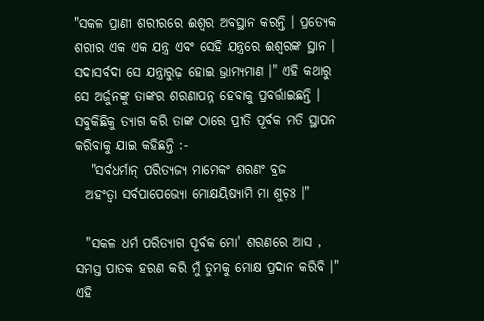"ସକଳ ପ୍ରାଣୀ ଶରୀରରେ ଈଶ୍ବର ଅବସ୍ଥାନ କରନ୍ତି । ପ୍ରତ୍ଯେକ ଶରୀର ଏକ ଏକ ଯନ୍ତ୍ର ଏବଂ ସେହି ଯନ୍ତ୍ରରେ ଈଶ୍ବରଙ୍କ ସ୍ଥାନ । ସଦାସର୍ବଦା ସେ ଯନ୍ତ୍ରାରୁଢ଼ ହୋଇ ଭ୍ରାମ୍ଯମାଣ ।" ଏହି କଥାରୁ ସେ ଅର୍ଜୁନଙ୍କୁ ତାଙ୍କର ଶରଣାପନ୍ନ ହେବାକୁ ପ୍ରବର୍ତ୍ତାଇଛନ୍ତି । ସବୁକିଛିକୁ ତ୍ଯାଗ କରି ତାଙ୍କ ଠାରେ ପ୍ରୀତି ପୂର୍ବକ ମତି ସ୍ଥାପନ କରିବାକୁ ଯାଇ କହିଛନ୍ତି :-
   "ସର୍ବଧର୍ମାନ୍‌ ପରିତ୍ଯଜ୍ଯ ମାମେକଂ ଶରଣଂ ବ୍ରଜ
  ଅହଂତ୍ବା ସର୍ବପାପେଭ୍ଯୋ ମୋକ୍ଷୟିଷ୍ଯାମି ମା ଶୁଚ଼ଃ ।"

  "ସକଳ ଧର୍ମ ପରିତ୍ଯାଗ ପୂର୍ବକ ମୋ' ଶରଣରେ ଆସ , ସମସ୍ତ ପାତକ ହରଣ କରି ମୁଁ ତୁମକୁ ମୋକ୍ଷ ପ୍ରଦାନ କରିବି ।" ଏହି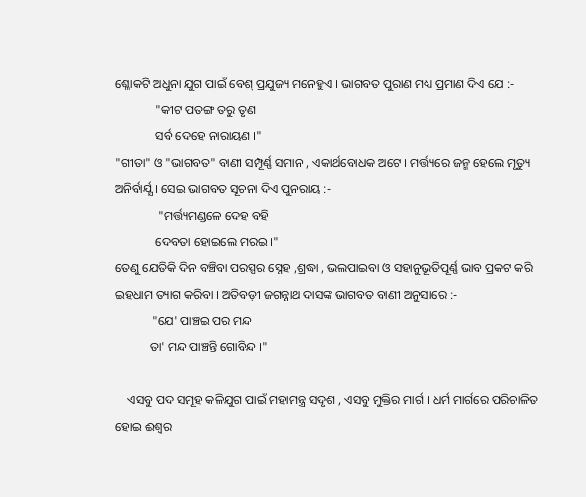ଶ୍ଳୋକଟି ଅଧୁନା ଯୁଗ ପାଇଁ ବେଶ୍‌ ପ୍ରଯୁଜ୍ୟ ମନେହୁଏ । ଭାଗବତ ପୁରାଣ ମଧ୍ୟ ପ୍ରମାଣ ଦିଏ ଯେ :-
             "କୀଟ ପତଙ୍ଗ ତରୁ ତୃଣ
             ସର୍ବ ଦେହେ ନାରାୟଣ ।"
"ଗୀତା" ଓ "ଭାଗବତ" ବାଣୀ ସମ୍ପୂର୍ଣ୍ଣ ସମାନ , ଏକାର୍ଥବୋଧକ ଅଟେ । ମର୍ତ୍ତ୍ୟରେ ଜନ୍ମ ହେଲେ ମୃତ୍ୟୁ ଅନିର୍ବାର୍ଯ୍ଯ । ସେଇ ଭାଗବତ ସୂଚନା ଦିଏ ପୁନରାୟ :-
              "ମର୍ତ୍ତ୍ୟମଣ୍ଡଳେ ଦେହ ବହି
             ଦେବତା ହୋଇଲେ ମରଇ ।"
ତେଣୁ ଯେତିକି ଦିନ ବଞ୍ଚିବା ପରସ୍ପର ସ୍ନେହ ,ଶ୍ରଦ୍ଧା , ଭଲପାଇବା ଓ ସହାନୁଭୂତିପୂର୍ଣ୍ଣ ଭାବ ପ୍ରକଟ କରି ଇହଧାମ ତ୍ୟାଗ କରିବା । ଅତିବଡ଼ୀ ଜଗନ୍ନାଥ ଦାସଙ୍କ ଭାଗବତ ବାଣୀ ଅନୁସାରେ :-
            "ଯେ' ପାଞ୍ଚଇ ପର ମନ୍ଦ
           ତା' ମନ୍ଦ ପାଞ୍ଚନ୍ତି ଗୋବିନ୍ଦ ।"

    ଏସବୁ ପଦ ସମୂହ କଳିଯୁଗ ପାଇଁ ମହାମନ୍ତ୍ର ସଦୃଶ , ଏସବୁ ମୁକ୍ତିର ମାର୍ଗ । ଧର୍ମ ମାର୍ଗରେ ପରିଚାଳିତ ହୋଇ ଈଶ୍ୱର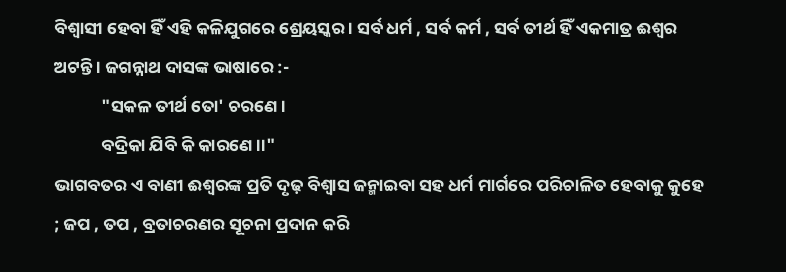ବିଶ୍ବାସୀ ହେବା ହିଁ ଏହି କଳିଯୁଗରେ ଶ୍ରେୟସ୍କର । ସର୍ବ ଧର୍ମ , ସର୍ବ କର୍ମ , ସର୍ବ ତୀର୍ଥ ହିଁ ଏକମାତ୍ର ଈଶ୍ବର ଅଟନ୍ତି । ଜଗନ୍ନାଥ ଦାସଙ୍କ ଭାଷାରେ :-
            "ସକଳ ତୀର୍ଥ ତୋ' ଚରଣେ ।
            ବଦ୍ରିକା ଯିବି କି କାରଣେ ।।"
ଭାଗବତର ଏ ବାଣୀ ଈଶ୍ୱରଙ୍କ ପ୍ରତି ଦୃଢ଼ ବିଶ୍ବାସ ଜନ୍ମାଇବା ସହ ଧର୍ମ ମାର୍ଗରେ ପରିଚାଳିତ ହେବାକୁ କୁହେ ; ଜପ , ତପ , ବ୍ରତାଚରଣର ସୂଚନା ପ୍ରଦାନ କରି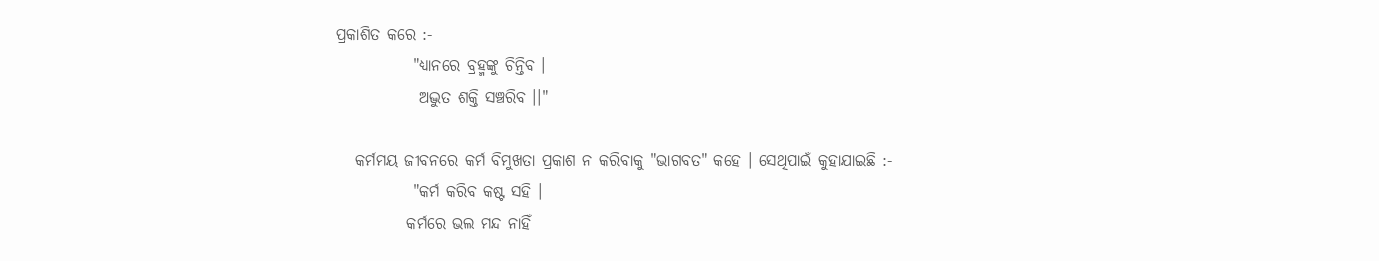ପ୍ରକାଶିତ କରେ :-
            "ଧ୍ଯାନରେ ବ୍ରହ୍ମଙ୍କୁ ଚିନ୍ତିବ ।
             ଅଦ୍ଭୁତ ଶକ୍ତି ସଞ୍ଚରିବ ।।"

   କର୍ମମୟ ଜୀବନରେ କର୍ମ ବିମୁଖତା ପ୍ରକାଶ ନ କରିବାକୁ "ଭାଗବତ" କହେ । ସେଥିପାଇଁ କୁହାଯାଇଛି :-
            "କର୍ମ କରିବ କଷ୍ଟ ସହି ।
           କର୍ମରେ ଭଲ ମନ୍ଦ ନାହିଁ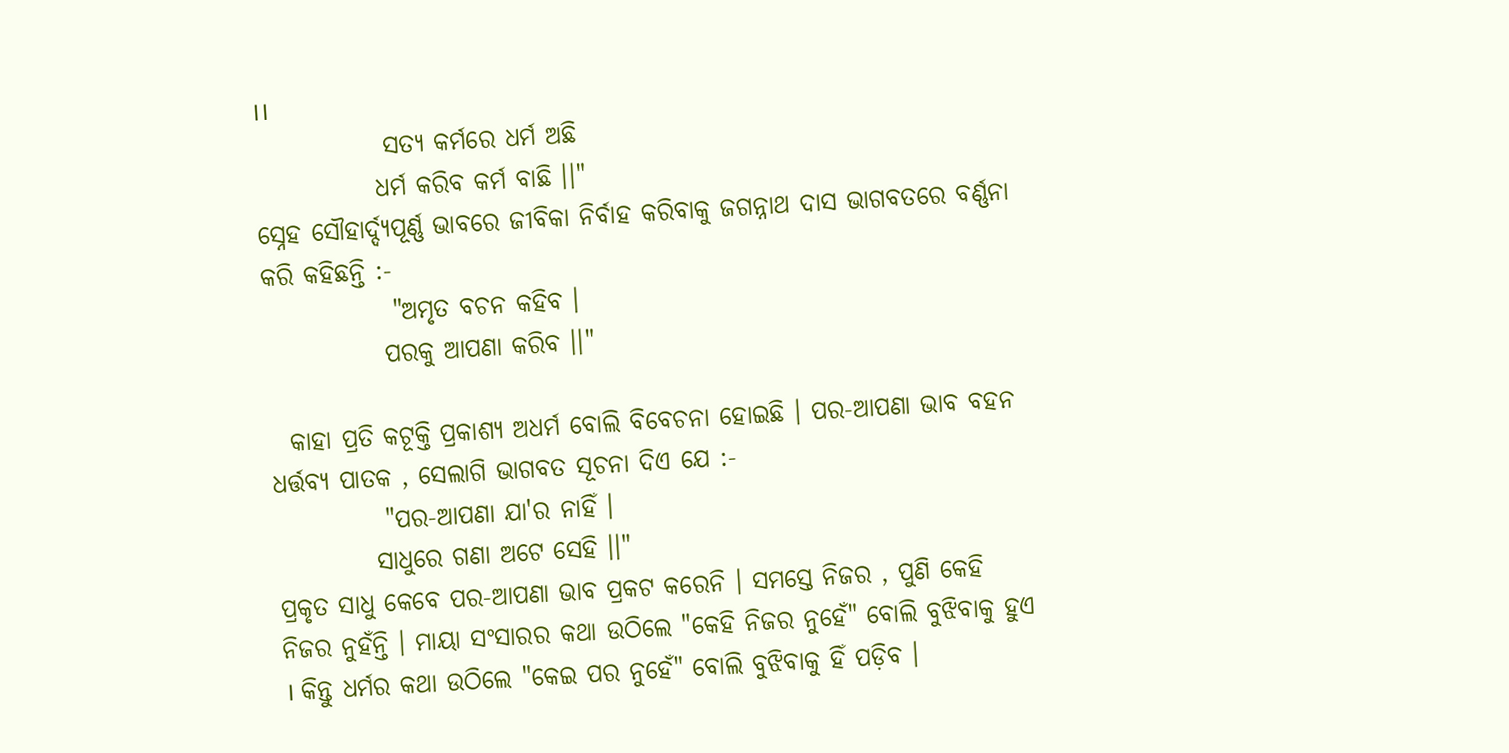।।
             ସତ୍ଯ କର୍ମରେ ଧର୍ମ ଅଛି
            ଧର୍ମ କରିବ କର୍ମ ବାଛି ।।"
ସ୍ନେହ ସୌହାର୍ଦ୍ଦ୍ଯପୂର୍ଣ୍ଣ ଭାବରେ ଜୀବିକା ନିର୍ବାହ କରିବାକୁ ଜଗନ୍ନାଥ ଦାସ ଭାଗବତରେ ବର୍ଣ୍ଣନା କରି କହିଛନ୍ତି :-
             "ଅମୃତ ବଚନ କହିବ ।
            ପରକୁ ଆପଣା କରିବ ।।"

  କାହା ପ୍ରତି କଟୂକ୍ତି ପ୍ରକାଶ୍ଯ ଅଧର୍ମ ବୋଲି ବିବେଚନା ହୋଇଛି । ପର-ଆପଣା ଭାବ ବହନ ଧର୍ତ୍ତବ୍ୟ ପାତକ , ସେଲାଗି ଭାଗବତ ସୂଚନା ଦିଏ ଯେ :-
           "ପର-ଆପଣା ଯା'ର ନାହିଁ ।
          ସାଧୁରେ ଗଣା ଅଟେ ସେହି ।।"
ପ୍ରକୃତ ସାଧୁ କେବେ ପର-ଆପଣା ଭାବ ପ୍ରକଟ କରେନି । ସମସ୍ତେ ନିଜର , ପୁଣି କେହି ନିଜର ନୁହଁନ୍ତି । ମାୟା ସଂସାରର କଥା ଉଠିଲେ "କେହି ନିଜର ନୁହେଁ" ବୋଲି ବୁଝିବାକୁ ହୁଏ । କିନ୍ତୁ ଧର୍ମର କଥା ଉଠିଲେ "କେଇ ପର ନୁହେଁ" ବୋଲି ବୁଝିବାକୁ ହିଁ ପଡ଼ିବ ।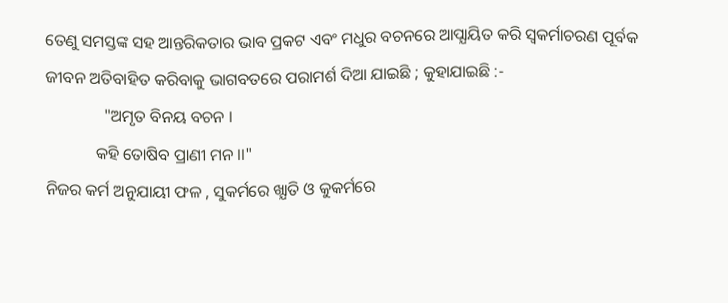ତେଣୁ ସମସ୍ତଙ୍କ ସହ ଆନ୍ତରିକତାର ଭାବ ପ୍ରକଟ ଏବଂ ମଧୁର ବଚନରେ ଆପ୍ଯାୟିତ କରି ସ୍ବକର୍ମାଚରଣ ପୂର୍ବକ ଜୀବନ ଅତିବାହିତ କରିବାକୁ ଭାଗବତରେ ପରାମର୍ଶ ଦିଆ ଯାଇଛି ; କୁହାଯାଇଛି :-
              "ଅମୃତ ବିନୟ ବଚନ ।
            କହି ତୋଷିବ ପ୍ରାଣୀ ମନ ।।"
ନିଜର କର୍ମ ଅନୁଯାୟୀ ଫଳ , ସୁକର୍ମରେ ଖ୍ଯାତି ଓ କୁକର୍ମରେ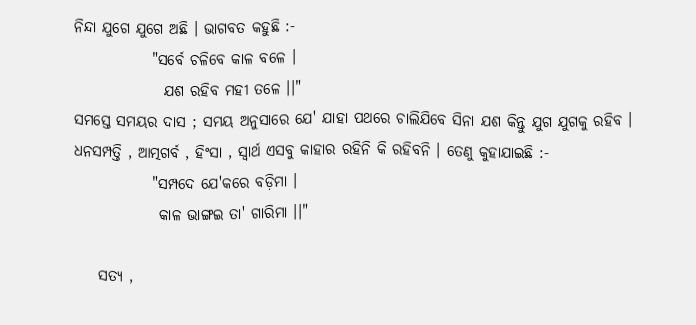ନିନ୍ଦା ଯୁଗେ ଯୁଗେ ଅଛି । ଭାଗବତ କହୁଛି :-
             "ସର୍ବେ ଚଳିବେ କାଳ ବଳେ ।
               ଯଶ ରହିବ ମହୀ ତଳେ ।।"
ସମସ୍ତେ ସମୟର ଦାସ ; ସମୟ ଅନୁସାରେ ଯେ' ଯାହା ପଥରେ ଚାଲିଯିବେ ସିନା ଯଶ କିନ୍ତୁ ଯୁଗ ଯୁଗକୁ ରହିବ । ଧନସମ୍ପତ୍ତି , ଆତ୍ମଗର୍ବ , ହିଂସା , ସ୍ବାର୍ଥ ଏସବୁ କାହାର ରହିନି କି ରହିବନି । ତେଣୁ କୁହାଯାଇଛି :-
             "ସମ୍ପଦେ ଯେ'କରେ ବଡ଼ିମା ।
              କାଳ ଭାଙ୍ଗଇ ତା' ଗାରିମା ।।"

    ସତ୍ଯ ,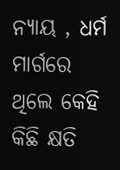ନ୍ଯାୟ , ଧର୍ମ ମାର୍ଗରେ ଥିଲେ କେହି କିଛି କ୍ଷତି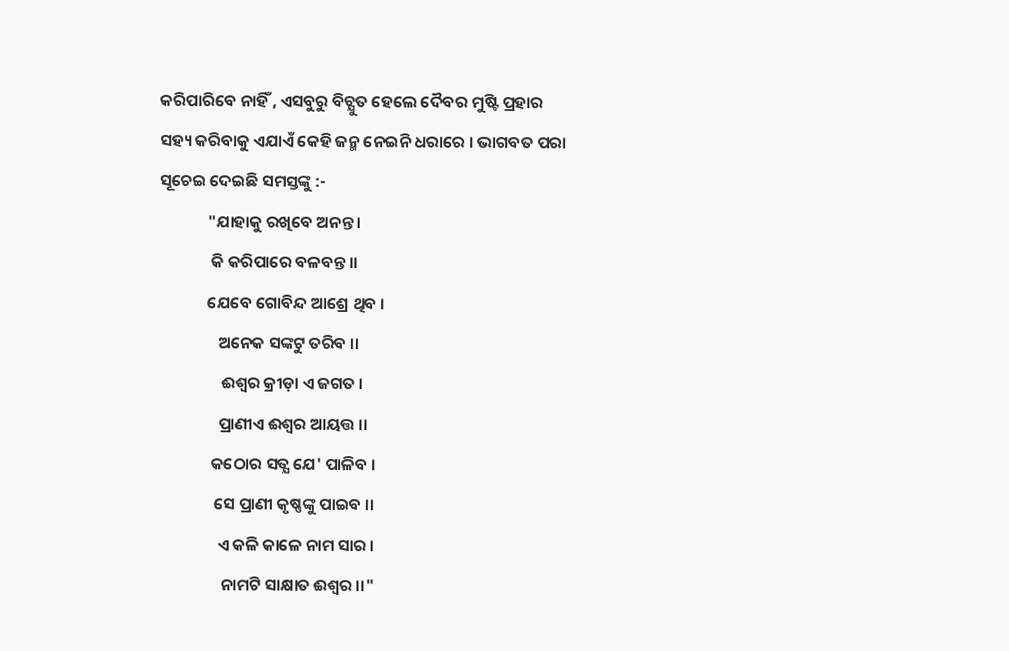କରିପାରିବେ ନାହିଁ , ଏସବୁରୁ ବିଚ୍ଯୁତ ହେଲେ ଦୈବର ମୁଷ୍ଟି ପ୍ରହାର ସହ୍ୟ କରିବାକୁ ଏଯାଏଁ କେହି ଜନ୍ମ ନେଇନି ଧରାରେ । ଭାଗବତ ପରା ସୂଚେଇ ଦେଇଛି ସମସ୍ତଙ୍କୁ :-
             "ଯାହାକୁ ରଖିବେ ଅନନ୍ତ ।
              କି କରିପାରେ ବଳବନ୍ତ ।।
             ଯେବେ ଗୋବିନ୍ଦ ଆଶ୍ରେ ଥିବ ।
                ଅନେକ ସଙ୍କଟୁ ତରିବ ।।
                 ଈଶ୍ବର କ୍ରୀଡ଼ା ଏ ଜଗତ ।
                ପ୍ରାଣୀଏ ଈଶ୍ବର ଆୟତ୍ତ ।।
              କଠୋର ସତ୍ଯ ଯେ' ପାଳିବ ।
               ସେ ପ୍ରାଣୀ କୃଷ୍ଣଙ୍କୁ ପାଇବ ।।
                ଏ କଳି କାଳେ ନାମ ସାର ।
                 ନାମଟି ସାକ୍ଷାତ ଈଶ୍ବର ।।"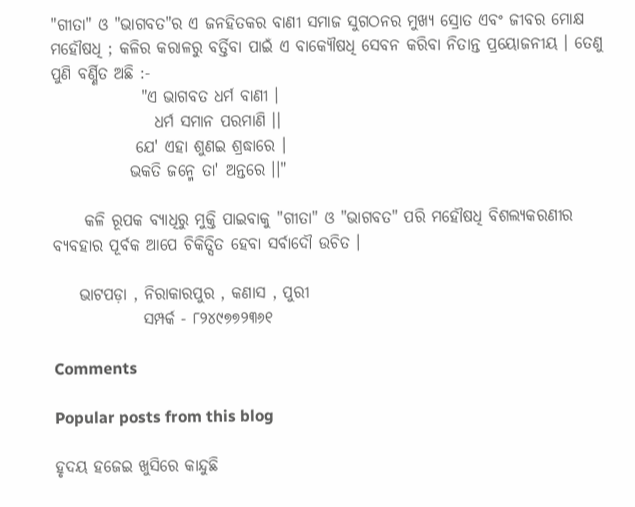"ଗୀତା" ଓ "ଭାଗବତ"ର ଏ ଜନହିତକର ବାଣୀ ସମାଜ ସୁଗଠନର ମୁଖ୍ୟ ସ୍ରୋତ ଏବଂ ଜୀବର ମୋକ୍ଷ ମହୌଷଧି ; କଳିର କରାଳରୁ ବର୍ତ୍ତିବା ପାଇଁ ଏ ବାକ୍ଯୌଷଧି ସେବନ କରିବା ନିତାନ୍ତ ପ୍ରୟୋଜନୀୟ । ତେଣୁ ପୁଣି ବର୍ଣ୍ଣିତ ଅଛି :-
              "ଏ ଭାଗବତ ଧର୍ମ ବାଣୀ ।
                ଧର୍ମ ସମାନ ପରମାଣି ।।
             ଯେ' ଏହା ଶୁଣଇ ଶ୍ରଦ୍ଧାରେ ।
            ଭକତି ଜନ୍ମେ ତା' ଅନ୍ତରେ ।।"

     କଳି ରୂପକ ବ୍ଯାଧିରୁ ମୁକ୍ତି ପାଇବାକୁ "ଗୀତା" ଓ "ଭାଗବତ" ପରି ମହୌଷଧି ବିଶଲ୍ଯକରଣୀର ବ୍ଯବହାର ପୂର୍ବକ ଆପେ ଚିକିତ୍ସିତ ହେବା ସର୍ବାଦୌ ଉଚିତ ।

    ଭାଟପଡ଼ା , ନିରାକାରପୁର , କଣାସ , ପୁରୀ
              ସମ୍ପର୍କ - ୮୨୪୯୭୭୨୩୬୧

Comments

Popular posts from this blog

ହୃଦୟ ହଜେଇ ଖୁସିରେ କାନ୍ଦୁଛି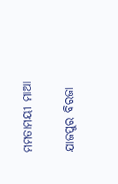ମମତାମୟୀ ମାଆ

ଯାଜପୁର ବିରଜା